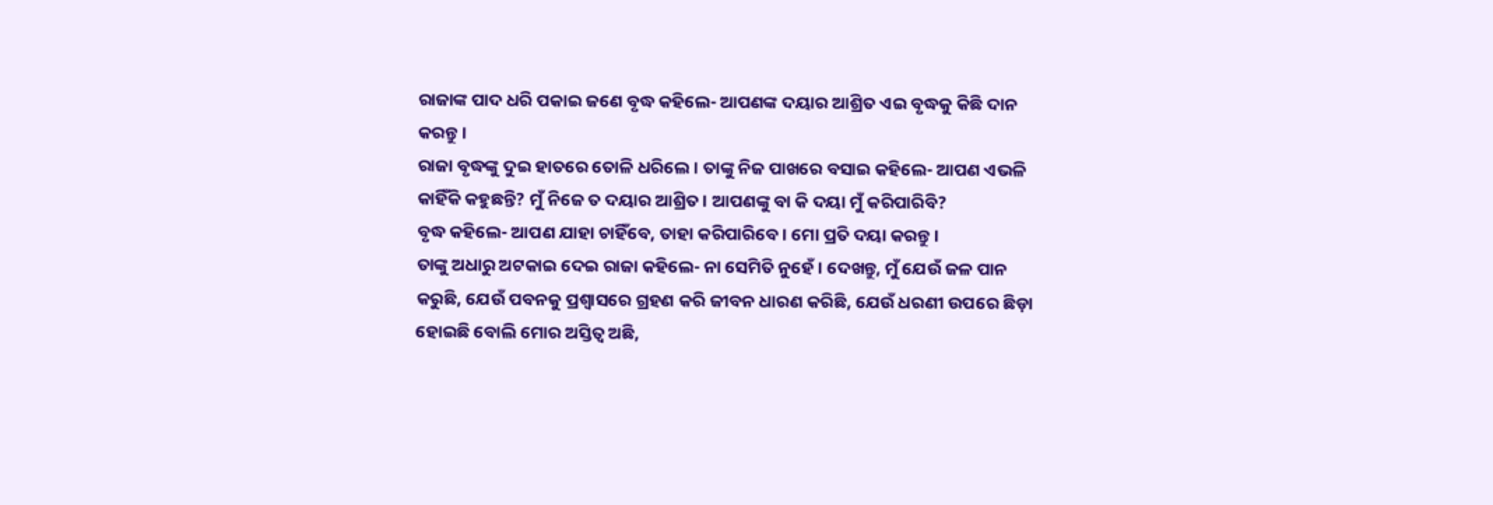ରାଜାଙ୍କ ପାଦ ଧରି ପକାଇ ଜଣେ ବୃଦ୍ଧ କହିଲେ- ଆପଣଙ୍କ ଦୟାର ଆଶ୍ରିତ ଏଇ ବୃଦ୍ଧକୁ କିଛି ଦାନ କରନ୍ତୁ।
ରାଜା ବୃଦ୍ଧଙ୍କୁ ଦୁଇ ହାତରେ ତୋଳି ଧରିଲେ। ତାଙ୍କୁ ନିଜ ପାଖରେ ବସାଇ କହିଲେ- ଆପଣ ଏଭଳି କାହିଁକି କହୁଛନ୍ତି? ମୁଁ ନିଜେ ତ ଦୟାର ଆଶ୍ରିତ। ଆପଣଙ୍କୁ ବା କି ଦୟା ମୁଁ କରିପାରିବି?
ବୃଦ୍ଧ କହିଲେ- ଆପଣ ଯାହା ଚାହିଁବେ, ତାହା କରିପାରିବେ। ମୋ ପ୍ରତି ଦୟା କରନ୍ତୁ।
ତାଙ୍କୁ ଅଧାରୁ ଅଟକାଇ ଦେଇ ରାଜା କହିଲେ- ନା ସେମିତି ନୁହେଁ। ଦେଖନ୍ତୁ, ମୁଁ ଯେଉଁ ଜଳ ପାନ କରୁଛି, ଯେଉଁ ପବନକୁ ପ୍ରଶ୍ବାସରେ ଗ୍ରହଣ କରି ଜୀବନ ଧାରଣ କରିଛି, ଯେଉଁ ଧରଣୀ ଉପରେ ଛିଡ଼ା ହୋଇଛି ବୋଲି ମୋର ଅସ୍ତିତ୍ବ ଅଛି,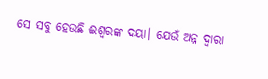ସେ ସବୁ ହେଉଛି ଈଶ୍ବରଙ୍କ ଦୟା। ଯେଉଁ ଅନ୍ନ ଦ୍ବାରା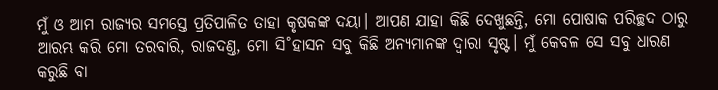ମୁଁ ଓ ଆମ ରାଜ୍ୟର ସମସ୍ତେ ପ୍ରତିପାଳିତ ତାହା କୃଷକଙ୍କ ଦୟା। ଆପଣ ଯାହା କିଛି ଦେଖୁଛନ୍ତି, ମୋ ପୋଷାକ ପରିଚ୍ଛଦ ଠାରୁ ଆରମ୍ଭ କରି ମୋ ତରବାରି, ରାଜଦଣ୍ତ, ମୋ ସି˚ହାସନ ସବୁ କିଛି ଅନ୍ୟମାନଙ୍କ ଦ୍ବାରା ସୃଷ୍ଟ। ମୁଁ କେବଳ ସେ ସବୁ ଧାରଣ କରୁଛି ବା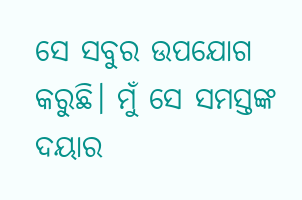ସେ ସବୁର ଉପଯୋଗ କରୁଛି। ମୁଁ ସେ ସମସ୍ତଙ୍କ ଦୟାର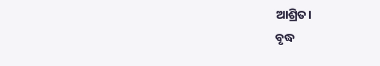ଆଶ୍ରିତ।
ବୃଦ୍ଧ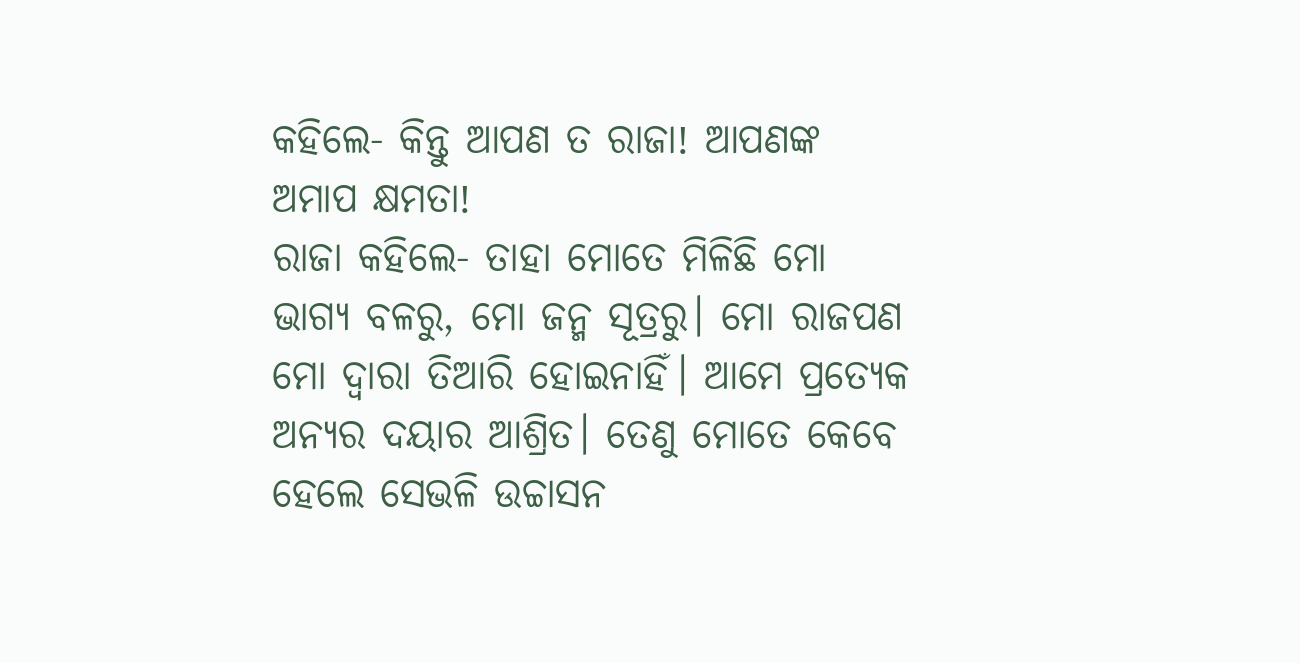କହିଲେ- କିନ୍ତୁ ଆପଣ ତ ରାଜା! ଆପଣଙ୍କ ଅମାପ କ୍ଷମତା!
ରାଜା କହିଲେ- ତାହା ମୋତେ ମିଳିଛି ମୋ ଭାଗ୍ୟ ବଳରୁ, ମୋ ଜନ୍ମ ସୂତ୍ରରୁ। ମୋ ରାଜପଣ ମୋ ଦ୍ବାରା ତିଆରି ହୋଇନାହିଁ। ଆମେ ପ୍ରତ୍ୟେକ ଅନ୍ୟର ଦୟାର ଆଶ୍ରିତ। ତେଣୁ ମୋତେ କେବେ ହେଲେ ସେଭଳି ଉଚ୍ଚାସନ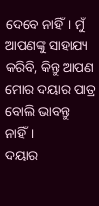ଦେବେ ନାହିଁ। ମୁଁ ଆପଣଙ୍କୁ ସାହାଯ୍ୟ କରିବି, କିନ୍ତୁ ଆପଣ ମୋର ଦୟାର ପାତ୍ର ବୋଲି ଭାବନ୍ତୁ ନାହିଁ।
ଦୟାର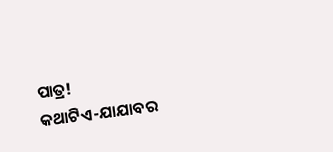ପାତ୍ର!
କଥାଟିଏ-ଯାଯାବର